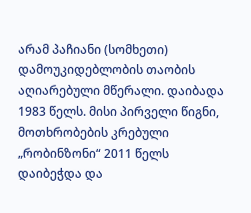არამ პაჩიანი (სომხეთი)
დამოუკიდებლობის თაობის აღიარებული მწერალი. დაიბადა 1983 წელს. მისი პირველი წიგნი, მოთხრობების კრებული „რობინზონი“ 2011 წელს დაიბეჭდა და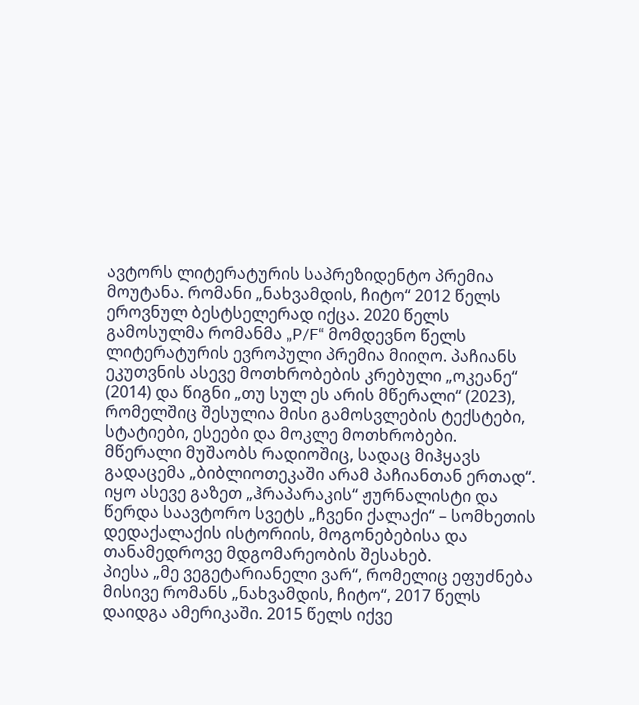ავტორს ლიტერატურის საპრეზიდენტო პრემია მოუტანა. რომანი „ნახვამდის, ჩიტო“ 2012 წელს ეროვნულ ბესტსელერად იქცა. 2020 წელს გამოსულმა რომანმა „P/F“ მომდევნო წელს ლიტერატურის ევროპული პრემია მიიღო. პაჩიანს ეკუთვნის ასევე მოთხრობების კრებული „ოკეანე“ (2014) და წიგნი „თუ სულ ეს არის მწერალი“ (2023), რომელშიც შესულია მისი გამოსვლების ტექსტები, სტატიები, ესეები და მოკლე მოთხრობები.
მწერალი მუშაობს რადიოშიც, სადაც მიჰყავს გადაცემა „ბიბლიოთეკაში არამ პაჩიანთან ერთად“. იყო ასევე გაზეთ „ჰრაპარაკის“ ჟურნალისტი და წერდა საავტორო სვეტს „ჩვენი ქალაქი“ – სომხეთის დედაქალაქის ისტორიის, მოგონებებისა და თანამედროვე მდგომარეობის შესახებ.
პიესა „მე ვეგეტარიანელი ვარ“, რომელიც ეფუძნება მისივე რომანს „ნახვამდის, ჩიტო“, 2017 წელს დაიდგა ამერიკაში. 2015 წელს იქვე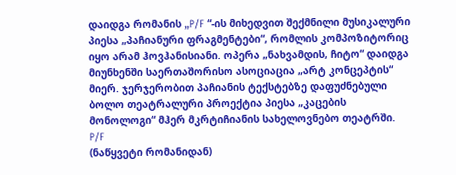დაიდგა რომანის „P/F “-ის მიხედვით შექმნილი მუსიკალური პიესა „პაჩიანური ფრაგმენტები“, რომლის კომპოზიტორიც იყო არამ ჰოვჰანისიანი. ოპერა „ნახვამდის, ჩიტო“ დაიდგა მიუნხენში საერთაშორისო ასოციაცია „არტ კონცეპტის“ მიერ. ჯერჯერობით პაჩიანის ტექსტებზე დაფუძნებული ბოლო თეატრალური პროექტია პიესა „კაცების მონოლოგი“ მჰერ მკრტიჩიანის სახელოვნებო თეატრში.
P/F
(ნაწყვეტი რომანიდან)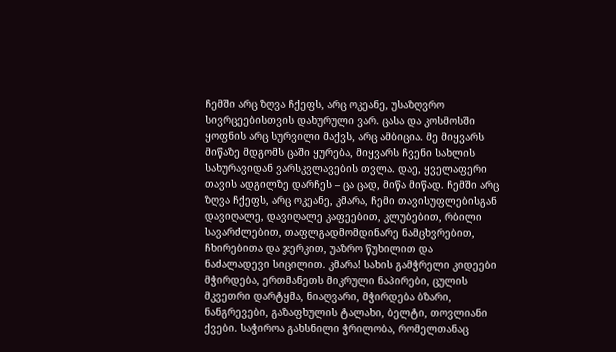ჩემში არც ზღვა ჩქეფს, არც ოკეანე, უსაზღვრო სივრცეებისთვის დახურული ვარ. ცასა და კოსმოსში ყოფნის არც სურვილი მაქვს, არც ამბიცია. მე მიყვარს მიწაზე მდგომს ცაში ყურება, მიყვარს ჩვენი სახლის სახურავიდან ვარსკვლავების თვლა. დაე, ყველაფერი თავის ადგილზე დარჩეს – ცა ცად, მიწა მიწად. ჩემში არც ზღვა ჩქეფს, არც ოკეანე, კმარა, ჩემი თავისუფლებისგან დავიღალე, დავიღალე კაფეებით, კლუბებით, რბილი სავარძლებით, თაფლგადმომდინარე ნამცხვრებით, ჩხირებითა და ჯერკით, უაზრო წუხილით და ნაძალადევი სიცილით. კმარა! სახის გამჭრელი კიდეები მჭირდება, ერთმანეთს მიკრული ნაპირები, ცულის მკვეთრი დარტყმა, ნიაღვარი, მჭირდება ბზარი, ნანგრევები, გაზაფხულის ტალახი, ბელტი, თოვლიანი ქვები. საჭიროა გახსნილი ჭრილობა, რომელთანაც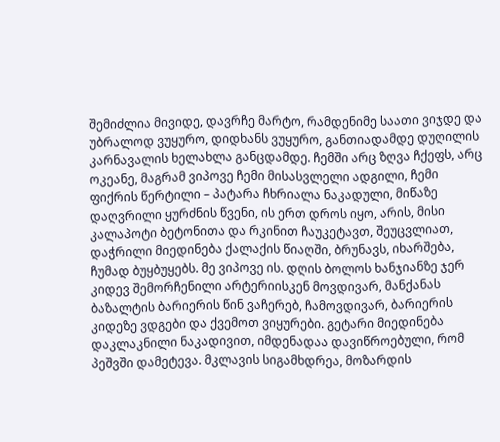შემიძლია მივიდე, დავრჩე მარტო, რამდენიმე საათი ვიჯდე და უბრალოდ ვუყურო, დიდხანს ვუყურო, განთიადამდე დუღილის კარნავალის ხელახლა განცდამდე. ჩემში არც ზღვა ჩქეფს, არც ოკეანე, მაგრამ ვიპოვე ჩემი მისასვლელი ადგილი, ჩემი ფიქრის წერტილი – პატარა ჩხრიალა ნაკადული, მიწაზე დაღვრილი ყურძნის წვენი, ის ერთ დროს იყო, არის, მისი კალაპოტი ბეტონითა და რკინით ჩაუკეტავთ, შეუცვლიათ, დაჭრილი მიედინება ქალაქის წიაღში, ბრუნავს, იხარშება, ჩუმად ბუყბუყებს. მე ვიპოვე ის. დღის ბოლოს ხანჯიანზე ჯერ კიდევ შემორჩენილი არტერიისკენ მოვდივარ, მანქანას ბაზალტის ბარიერის წინ ვაჩერებ, ჩამოვდივარ, ბარიერის კიდეზე ვდგები და ქვემოთ ვიყურები. გეტარი მიედინება დაკლაკნილი ნაკადივით, იმდენადაა დავიწროებული, რომ პეშვში დამეტევა. მკლავის სიგამხდრეა, მოზარდის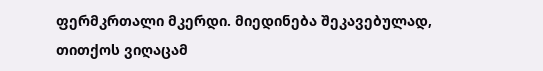ფერმკრთალი მკერდი. მიედინება შეკავებულად, თითქოს ვიღაცამ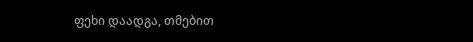ფეხი დაადგა, თმებით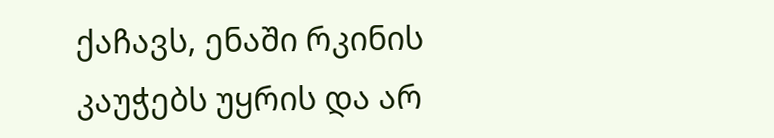ქაჩავს, ენაში რკინის კაუჭებს უყრის და არ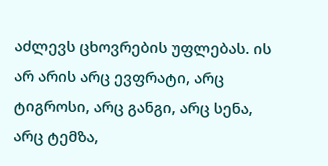აძლევს ცხოვრების უფლებას. ის არ არის არც ევფრატი, არც ტიგროსი, არც განგი, არც სენა, არც ტემზა,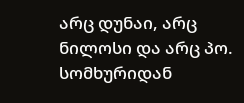არც დუნაი, არც ნილოსი და არც პო.
სომხურიდან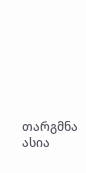თარგმნა ასია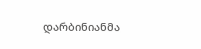დარბინიანმა